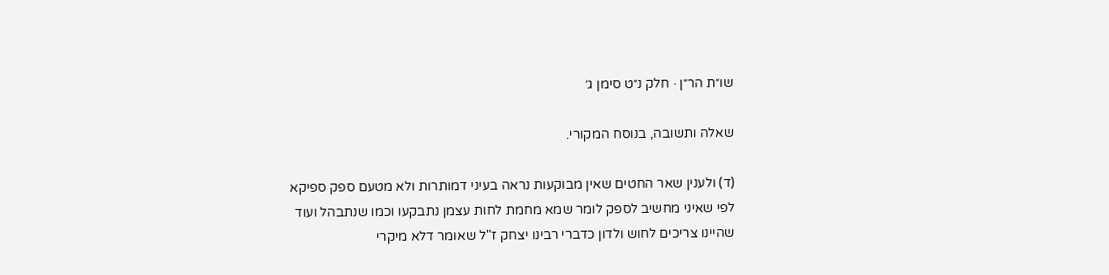שו״ת הר״ן · חלק נ״ט סימן ג׳

שאלה ותשובה, בנוסח המקורי.

(ד) ולענין שאר החטים שאין מבוקעות נראה בעיני דמותרות ולא מטעם ספק ספיקא לפי שאיני מחשיב לספק לומר שמא מחמת לחות עצמן נתבקעו וכמו שנתבהל ועוד שהיינו צריכים לחוש ולדון כדברי רבינו יצחק ז"ל שאומר דלא מיקרי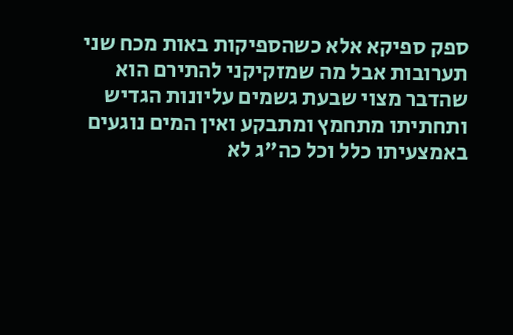ספק ספיקא אלא כשהספיקות באות מכח שני תערובות אבל מה שמזקיקני להתירם הוא שהדבר מצוי שבעת גשמים עליונות הגדיש ותחתיתו מתחמץ ומתבקע ואין המים נוגעים באמצעיתו כלל וכל כה"ג לא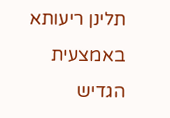תלינן ריעותא באמצעית הגדיש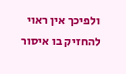ולפיכך אין ראוי להחזיק בו איסור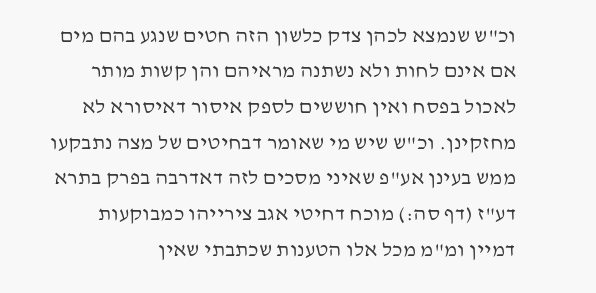וכ"ש שנמצא לכהן צדק כלשון הזה חטים שנגע בהם מים אם אינם לחות ולא נשתנה מראיהם והן קשות מותר לאכול בפסח ואין חוששים לספק איסור דאיסורא לא מחזקינן. וכ"ש שיש מי שאומר דבחיטים של מצה נתבקעו ממש בעינן אע"פ שאיני מסכים לזה דאדרבה בפרק בתרא דע"ז (דף סה:) מוכח דחיטי אגב צירייהו כמבוקעות דמיין ומ"מ מכל אלו הטענות שכתבתי שאין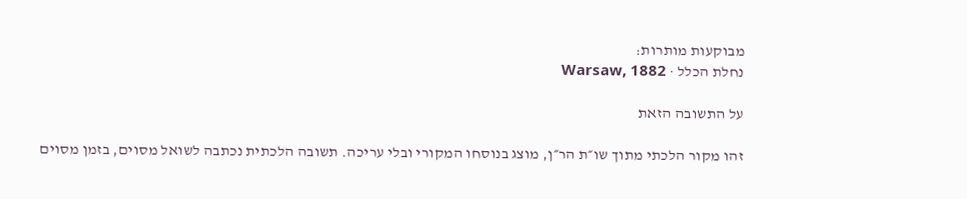מבוקעות מותרות:
נחלת הכלל · Warsaw, 1882

על התשובה הזאת

זהו מקור הלכתי מתוך שו״ת הר״ן, מוצג בנוסחו המקורי ובלי עריכה. תשובה הלכתית נכתבה לשואל מסוים, בזמן מסוים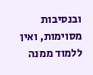ובנסיבות מסוימות, ואין ללמוד ממנה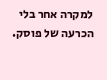למקרה אחר בלי הכרעה של פוסק.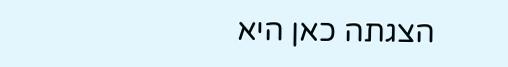הצגתה כאן היא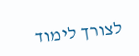לצורך לימוד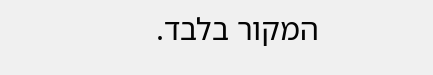המקור בלבד.